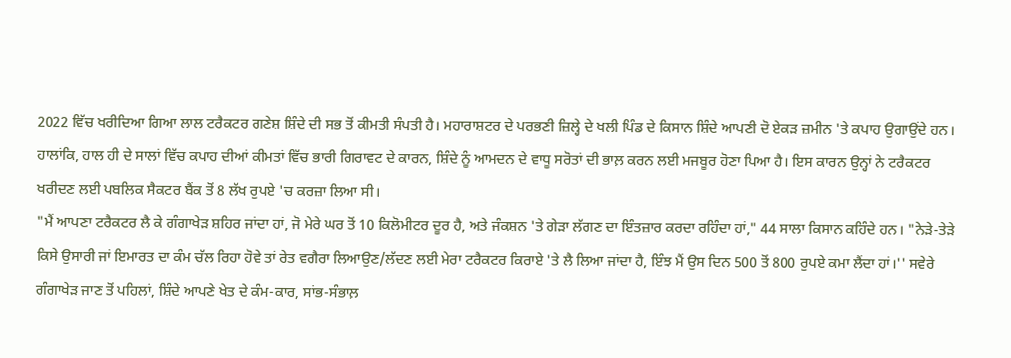2022 ਵਿੱਚ ਖਰੀਦਿਆ ਗਿਆ ਲਾਲ ਟਰੈਕਟਰ ਗਣੇਸ਼ ਸ਼ਿੰਦੇ ਦੀ ਸਭ ਤੋਂ ਕੀਮਤੀ ਸੰਪਤੀ ਹੈ। ਮਹਾਰਾਸ਼ਟਰ ਦੇ ਪਰਭਣੀ ਜ਼ਿਲ੍ਹੇ ਦੇ ਖਲੀ ਪਿੰਡ ਦੇ ਕਿਸਾਨ ਸ਼ਿੰਦੇ ਆਪਣੀ ਦੋ ਏਕੜ ਜ਼ਮੀਨ 'ਤੇ ਕਪਾਹ ਉਗਾਉਂਦੇ ਹਨ। ਹਾਲਾਂਕਿ, ਹਾਲ ਹੀ ਦੇ ਸਾਲਾਂ ਵਿੱਚ ਕਪਾਹ ਦੀਆਂ ਕੀਮਤਾਂ ਵਿੱਚ ਭਾਰੀ ਗਿਰਾਵਟ ਦੇ ਕਾਰਨ, ਸ਼ਿੰਦੇ ਨੂੰ ਆਮਦਨ ਦੇ ਵਾਧੂ ਸਰੋਤਾਂ ਦੀ ਭਾਲ਼ ਕਰਨ ਲਈ ਮਜਬੂਰ ਹੋਣਾ ਪਿਆ ਹੈ। ਇਸ ਕਾਰਨ ਉਨ੍ਹਾਂ ਨੇ ਟਰੈਕਟਰ ਖਰੀਦਣ ਲਈ ਪਬਲਿਕ ਸੈਕਟਰ ਬੈਂਕ ਤੋਂ 8 ਲੱਖ ਰੁਪਏ 'ਚ ਕਰਜ਼ਾ ਲਿਆ ਸੀ।
"ਮੈਂ ਆਪਣਾ ਟਰੈਕਟਰ ਲੈ ਕੇ ਗੰਗਾਖੇੜ ਸ਼ਹਿਰ ਜਾਂਦਾ ਹਾਂ, ਜੋ ਮੇਰੇ ਘਰ ਤੋਂ 10 ਕਿਲੋਮੀਟਰ ਦੂਰ ਹੈ, ਅਤੇ ਜੰਕਸ਼ਨ 'ਤੇ ਗੇੜਾ ਲੱਗਣ ਦਾ ਇੰਤਜ਼ਾਰ ਕਰਦਾ ਰਹਿੰਦਾ ਹਾਂ," 44 ਸਾਲਾ ਕਿਸਾਨ ਕਹਿੰਦੇ ਹਨ। "ਨੇੜੇ-ਤੇੜੇ ਕਿਸੇ ਉਸਾਰੀ ਜਾਂ ਇਮਾਰਤ ਦਾ ਕੰਮ ਚੱਲ ਰਿਹਾ ਹੋਵੇ ਤਾਂ ਰੇਤ ਵਗੈਰਾ ਲਿਆਉਣ/ਲੱਦਣ ਲਈ ਮੇਰਾ ਟਰੈਕਟਰ ਕਿਰਾਏ 'ਤੇ ਲੈ ਲਿਆ ਜਾਂਦਾ ਹੈ, ਇੰਝ ਮੈਂ ਉਸ ਦਿਨ 500 ਤੋਂ 800 ਰੁਪਏ ਕਮਾ ਲੈਂਦਾ ਹਾਂ।'' ਸਵੇਰੇ ਗੰਗਾਖੇੜ ਜਾਣ ਤੋਂ ਪਹਿਲਾਂ, ਸ਼ਿੰਦੇ ਆਪਣੇ ਖੇਤ ਦੇ ਕੰਮ-ਕਾਰ, ਸਾਂਭ-ਸੰਭਾਲ਼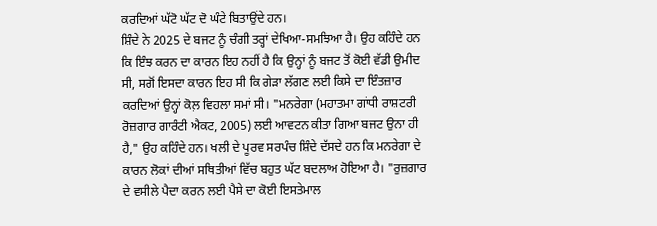ਕਰਦਿਆਂ ਘੱਟੋ ਘੱਟ ਦੋ ਘੰਟੇ ਬਿਤਾਉਂਦੇ ਹਨ।
ਸ਼ਿੰਦੇ ਨੇ 2025 ਦੇ ਬਜਟ ਨੂੰ ਚੰਗੀ ਤਰ੍ਹਾਂ ਦੇਖਿਆ-ਸਮਝਿਆ ਹੈ। ਉਹ ਕਹਿੰਦੇ ਹਨ ਕਿ ਇੰਝ ਕਰਨ ਦਾ ਕਾਰਨ ਇਹ ਨਹੀਂ ਹੈ ਕਿ ਉਨ੍ਹਾਂ ਨੂੰ ਬਜਟ ਤੋਂ ਕੋਈ ਵੱਡੀ ਉਮੀਦ ਸੀ, ਸਗੋਂ ਇਸਦਾ ਕਾਰਨ ਇਹ ਸੀ ਕਿ ਗੇੜਾ ਲੱਗਣ ਲਈ ਕਿਸੇ ਦਾ ਇੰਤਜ਼ਾਰ ਕਰਦਿਆਂ ਉਨ੍ਹਾਂ ਕੋਲ਼ ਵਿਹਲਾ ਸਮਾਂ ਸੀ। "ਮਨਰੇਗਾ (ਮਹਾਤਮਾ ਗਾਂਧੀ ਰਾਸ਼ਟਰੀ ਰੋਜ਼ਗਾਰ ਗਾਰੰਟੀ ਐਕਟ, 2005) ਲਈ ਆਵਟਨ ਕੀਤਾ ਗਿਆ ਬਜਟ ਉਨਾ ਹੀ ਹੈ," ਉਹ ਕਹਿੰਦੇ ਹਨ। ਖਲੀ ਦੇ ਪੂਰਵ ਸਰਪੰਚ ਸ਼ਿੰਦੇ ਦੱਸਦੇ ਹਨ ਕਿ ਮਨਰੇਗਾ ਦੇ ਕਾਰਨ ਲੋਕਾਂ ਦੀਆਂ ਸਥਿਤੀਆਂ ਵਿੱਚ ਬਹੁਤ ਘੱਟ ਬਦਲਾਅ ਹੋਇਆ ਹੈ। "ਰੁਜ਼ਗਾਰ ਦੇ ਵਸੀਲੇ ਪੈਦਾ ਕਰਨ ਲਈ ਪੈਸੇ ਦਾ ਕੋਈ ਇਸਤੇਮਾਲ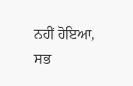ਨਹੀਂ ਹੋਇਆ, ਸਭ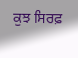ਕੁਝ ਸਿਰਫ਼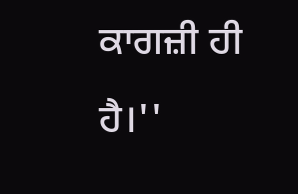ਕਾਗਜ਼ੀ ਹੀ ਹੈ।''